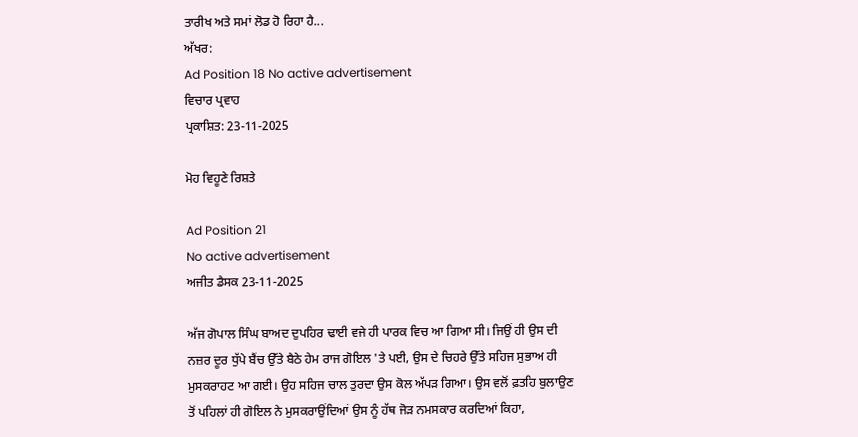ਤਾਰੀਖ ਅਤੇ ਸਮਾਂ ਲੋਡ ਹੋ ਰਿਹਾ ਹੈ...
ਅੱਖਰ:
Ad Position 18 No active advertisement
ਵਿਚਾਰ ਪ੍ਰਵਾਹ
ਪ੍ਰਕਾਸ਼ਿਤ: 23-11-2025

ਮੋਹ ਵਿਹੂਣੇ ਰਿਸ਼ਤੇ

Ad Position 21
No active advertisement
ਅਜੀਤ ਡੈਸਕ 23-11-2025

ਅੱਜ ਗੋਪਾਲ ਸਿੰਘ ਬਾਅਦ ਦੁਪਹਿਰ ਢਾਈ ਵਜੇ ਹੀ ਪਾਰਕ ਵਿਚ ਆ ਗਿਆ ਸੀ। ਜਿਉਂ ਹੀ ਉਸ ਦੀ ਨਜ਼ਰ ਦੂਰ ਧੁੱਪੇ ਬੈਂਚ ਉੱਤੇ ਬੈਠੇ ਹੇਮ ਰਾਜ ਗੋਇਲ 'ਤੇ ਪਈ, ਉਸ ਦੇ ਚਿਹਰੇ ਉੱਤੇ ਸਹਿਜ ਸੁਭਾਅ ਹੀ ਮੁਸਕਰਾਹਟ ਆ ਗਈ। ਉਹ ਸਹਿਜ ਚਾਲ ਤੁਰਦਾ ਉਸ ਕੋਲ ਅੱਪੜ ਗਿਆ। ਉਸ ਵਲੋਂ ਫ਼ਤਹਿ ਬੁਲਾਉਣ ਤੋਂ ਪਹਿਲਾਂ ਹੀ ਗੋਇਲ ਨੇ ਮੁਸਕਰਾਉਂਦਿਆਂ ਉਸ ਨੂੰ ਹੱਥ ਜੋੜ ਨਮਸਕਾਰ ਕਰਦਿਆਂ ਕਿਹਾ,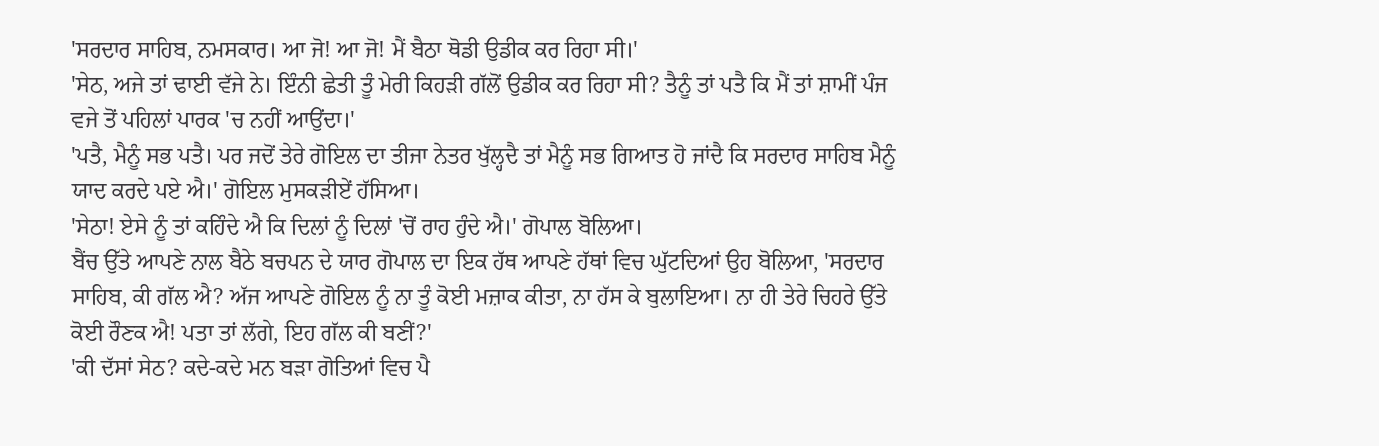'ਸਰਦਾਰ ਸਾਹਿਬ, ਨਮਸਕਾਰ। ਆ ਜੋ! ਆ ਜੋ! ਮੈਂ ਬੈਠਾ ਥੋਡੀ ਉਡੀਕ ਕਰ ਰਿਹਾ ਸੀ।'
'ਸੇਠ, ਅਜੇ ਤਾਂ ਢਾਈ ਵੱਜੇ ਨੇ। ਇੰਨੀ ਛੇਤੀ ਤੂੰ ਮੇਰੀ ਕਿਹੜੀ ਗੱਲੋਂ ਉਡੀਕ ਕਰ ਰਿਹਾ ਸੀ? ਤੈਨੂੰ ਤਾਂ ਪਤੈ ਕਿ ਮੈਂ ਤਾਂ ਸ਼ਾਮੀਂ ਪੰਜ ਵਜੇ ਤੋਂ ਪਹਿਲਾਂ ਪਾਰਕ 'ਚ ਨਹੀਂ ਆਉਂਦਾ।'
'ਪਤੈ, ਮੈਨੂੰ ਸਭ ਪਤੈ। ਪਰ ਜਦੋਂ ਤੇਰੇ ਗੋਇਲ ਦਾ ਤੀਜਾ ਨੇਤਰ ਖੁੱਲ੍ਹਦੈ ਤਾਂ ਮੈਨੂੰ ਸਭ ਗਿਆਤ ਹੋ ਜਾਂਦੈ ਕਿ ਸਰਦਾਰ ਸਾਹਿਬ ਮੈਨੂੰ ਯਾਦ ਕਰਦੇ ਪਏ ਐ।' ਗੋਇਲ ਮੁਸਕੜੀਏਂ ਹੱਸਿਆ।
'ਸੇਠਾ! ਏਸੇ ਨੂੰ ਤਾਂ ਕਹਿੰਦੇ ਐ ਕਿ ਦਿਲਾਂ ਨੂੰ ਦਿਲਾਂ 'ਚੋਂ ਰਾਹ ਹੁੰਦੇ ਐ।' ਗੋਪਾਲ ਬੋਲਿਆ।
ਬੈਂਚ ਉੱਤੇ ਆਪਣੇ ਨਾਲ ਬੈਠੇ ਬਚਪਨ ਦੇ ਯਾਰ ਗੋਪਾਲ ਦਾ ਇਕ ਹੱਥ ਆਪਣੇ ਹੱਥਾਂ ਵਿਚ ਘੁੱਟਦਿਆਂ ਉਹ ਬੋਲਿਆ, 'ਸਰਦਾਰ ਸਾਹਿਬ, ਕੀ ਗੱਲ ਐ? ਅੱਜ ਆਪਣੇ ਗੋਇਲ ਨੂੰ ਨਾ ਤੂੰ ਕੋਈ ਮਜ਼ਾਕ ਕੀਤਾ, ਨਾ ਹੱਸ ਕੇ ਬੁਲਾਇਆ। ਨਾ ਹੀ ਤੇਰੇ ਚਿਹਰੇ ਉੱਤੇ ਕੋਈ ਰੌਣਕ ਐ! ਪਤਾ ਤਾਂ ਲੱਗੇ, ਇਹ ਗੱਲ ਕੀ ਬਣੀਂ?'
'ਕੀ ਦੱਸਾਂ ਸੇਠ? ਕਦੇ-ਕਦੇ ਮਨ ਬੜਾ ਗੋਤਿਆਂ ਵਿਚ ਪੈ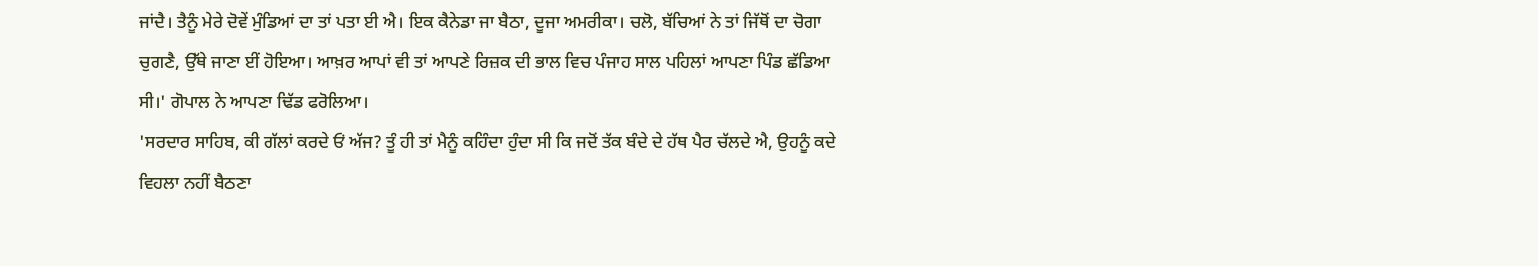ਜਾਂਦੈ। ਤੈਨੂੰ ਮੇਰੇ ਦੋਵੇਂ ਮੁੰਡਿਆਂ ਦਾ ਤਾਂ ਪਤਾ ਈ ਐ। ਇਕ ਕੈਨੇਡਾ ਜਾ ਬੈਠਾ, ਦੂਜਾ ਅਮਰੀਕਾ। ਚਲੋ, ਬੱਚਿਆਂ ਨੇ ਤਾਂ ਜਿੱਥੋਂ ਦਾ ਚੋਗਾ ਚੁਗਣੈ, ਉੱਥੇ ਜਾਣਾ ਈਂ ਹੋਇਆ। ਆਖ਼ਰ ਆਪਾਂ ਵੀ ਤਾਂ ਆਪਣੇ ਰਿਜ਼ਕ ਦੀ ਭਾਲ ਵਿਚ ਪੰਜਾਹ ਸਾਲ ਪਹਿਲਾਂ ਆਪਣਾ ਪਿੰਡ ਛੱਡਿਆ ਸੀ।' ਗੋਪਾਲ ਨੇ ਆਪਣਾ ਢਿੱਡ ਫਰੋਲਿਆ।
'ਸਰਦਾਰ ਸਾਹਿਬ, ਕੀ ਗੱਲਾਂ ਕਰਦੇ ਓਂ ਅੱਜ? ਤੂੰ ਹੀ ਤਾਂ ਮੈਨੂੰ ਕਹਿੰਦਾ ਹੁੰਦਾ ਸੀ ਕਿ ਜਦੋਂ ਤੱਕ ਬੰਦੇ ਦੇ ਹੱਥ ਪੈਰ ਚੱਲਦੇ ਐ, ਉਹਨੂੰ ਕਦੇ ਵਿਹਲਾ ਨਹੀਂ ਬੈਠਣਾ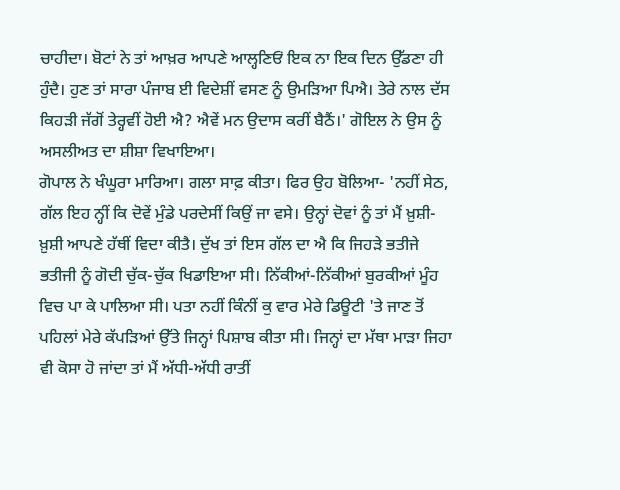ਚਾਹੀਦਾ। ਬੋਟਾਂ ਨੇ ਤਾਂ ਆਖ਼ਰ ਆਪਣੇ ਆਲ੍ਹਣਿਓਂ ਇਕ ਨਾ ਇਕ ਦਿਨ ਉੱਡਣਾ ਹੀ ਹੁੰਦੈ। ਹੁਣ ਤਾਂ ਸਾਰਾ ਪੰਜਾਬ ਈ ਵਿਦੇਸ਼ੀਂ ਵਸਣ ਨੂੰ ਉਮੜਿਆ ਪਿਐ। ਤੇਰੇ ਨਾਲ ਦੱਸ ਕਿਹੜੀ ਜੱਗੋਂ ਤੇਰ੍ਹਵੀਂ ਹੋਈ ਐ? ਐਵੇਂ ਮਨ ਉਦਾਸ ਕਰੀਂ ਬੈਠੈਂ।' ਗੋਇਲ ਨੇ ਉਸ ਨੂੰ ਅਸਲੀਅਤ ਦਾ ਸ਼ੀਸ਼ਾ ਵਿਖਾਇਆ।
ਗੋਪਾਲ ਨੇ ਖੰਘੂਰਾ ਮਾਰਿਆ। ਗਲਾ ਸਾਫ਼ ਕੀਤਾ। ਫਿਰ ਉਹ ਬੋਲਿਆ- 'ਨਹੀਂ ਸੇਠ, ਗੱਲ ਇਹ ਨ੍ਹੀਂ ਕਿ ਦੋਵੇਂ ਮੁੰਡੇ ਪਰਦੇਸੀਂ ਕਿਉਂ ਜਾ ਵਸੇ। ਉਨ੍ਹਾਂ ਦੋਵਾਂ ਨੂੰ ਤਾਂ ਮੈਂ ਖ਼ੁਸ਼ੀ-ਖ਼ੁਸ਼ੀ ਆਪਣੇ ਹੱਥੀਂ ਵਿਦਾ ਕੀਤੈ। ਦੁੱਖ ਤਾਂ ਇਸ ਗੱਲ ਦਾ ਐ ਕਿ ਜਿਹੜੇ ਭਤੀਜੇ ਭਤੀਜੀ ਨੂੰ ਗੋਦੀ ਚੁੱਕ-ਚੁੱਕ ਖਿਡਾਇਆ ਸੀ। ਨਿੱਕੀਆਂ-ਨਿੱਕੀਆਂ ਬੁਰਕੀਆਂ ਮੂੰਹ ਵਿਚ ਪਾ ਕੇ ਪਾਲਿਆ ਸੀ। ਪਤਾ ਨਹੀਂ ਕਿੰਨੀਂ ਕੁ ਵਾਰ ਮੇਰੇ ਡਿਊਟੀ 'ਤੇ ਜਾਣ ਤੋਂ ਪਹਿਲਾਂ ਮੇਰੇ ਕੱਪੜਿਆਂ ਉੱਤੇ ਜਿਨ੍ਹਾਂ ਪਿਸ਼ਾਬ ਕੀਤਾ ਸੀ। ਜਿਨ੍ਹਾਂ ਦਾ ਮੱਥਾ ਮਾੜਾ ਜਿਹਾ ਵੀ ਕੋਸਾ ਹੋ ਜਾਂਦਾ ਤਾਂ ਮੈਂ ਅੱਧੀ-ਅੱਧੀ ਰਾਤੀਂ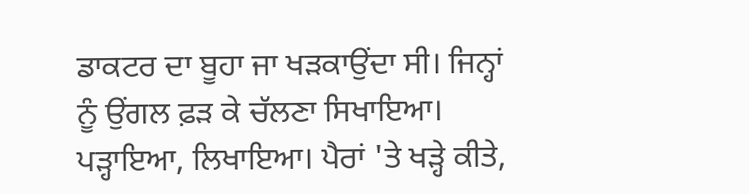ਡਾਕਟਰ ਦਾ ਬੂਹਾ ਜਾ ਖੜਕਾਉਂਦਾ ਸੀ। ਜਿਨ੍ਹਾਂ ਨੂੰ ਉਂਗਲ ਫ਼ੜ ਕੇ ਚੱਲਣਾ ਸਿਖਾਇਆ। ਪੜ੍ਹਾਇਆ, ਲਿਖਾਇਆ। ਪੈਰਾਂ 'ਤੇ ਖੜ੍ਹੇ ਕੀਤੇ,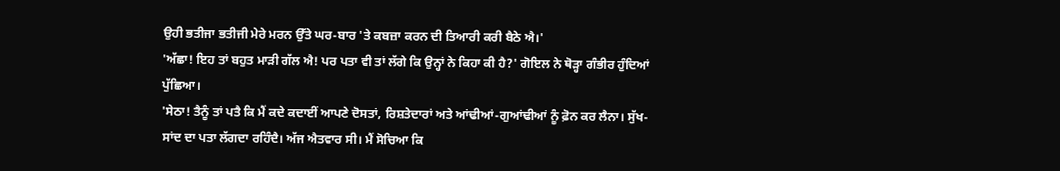ਉਹੀ ਭਤੀਜਾ ਭਤੀਜੀ ਮੇਰੇ ਮਰਨ ਉੱਤੇ ਘਰ-ਬਾਰ 'ਤੇ ਕਬਜ਼ਾ ਕਰਨ ਦੀ ਤਿਆਰੀ ਕਰੀ ਬੈਠੇ ਐ।'
'ਅੱਛਾ! ਇਹ ਤਾਂ ਬਹੁਤ ਮਾੜੀ ਗੱਲ ਐ! ਪਰ ਪਤਾ ਵੀ ਤਾਂ ਲੱਗੇ ਕਿ ਉਨ੍ਹਾਂ ਨੇ ਕਿਹਾ ਕੀ ਹੈ?' ਗੋਇਲ ਨੇ ਥੋੜ੍ਹਾ ਗੰਭੀਰ ਹੁੰਦਿਆਂ ਪੁੱਛਿਆ।
'ਸੇਠਾ! ਤੈਨੂੰ ਤਾਂ ਪਤੈ ਕਿ ਮੈਂ ਕਦੇ ਕਦਾਈਂ ਆਪਣੇ ਦੋਸਤਾਂ, ਰਿਸ਼ਤੇਦਾਰਾਂ ਅਤੇ ਆਂਢੀਆਂ-ਗੁਆਂਢੀਆਂ ਨੂੰ ਫ਼ੋਨ ਕਰ ਲੈਨਾ। ਸੁੱਖ-ਸਾਂਦ ਦਾ ਪਤਾ ਲੱਗਦਾ ਰਹਿੰਦੈ। ਅੱਜ ਐਤਵਾਰ ਸੀ। ਮੈਂ ਸੋਚਿਆ ਕਿ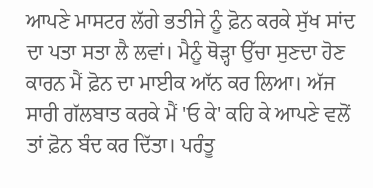ਆਪਣੇ ਮਾਸਟਰ ਲੱਗੇ ਭਤੀਜੇ ਨੂੰ ਫ਼ੋਨ ਕਰਕੇ ਸੁੱਖ ਸਾਂਦ ਦਾ ਪਤਾ ਸਤਾ ਲੈ ਲਵਾਂ। ਮੈਨੂੰ ਥੋੜ੍ਹਾ ਉੱਚਾ ਸੁਣਦਾ ਹੋਣ ਕਾਰਨ ਮੈਂ ਫ਼ੋਨ ਦਾ ਮਾਈਕ ਆੱਨ ਕਰ ਲਿਆ। ਅੱਜ ਸਾਰੀ ਗੱਲਬਾਤ ਕਰਕੇ ਮੈਂ 'ਓ ਕੇ' ਕਹਿ ਕੇ ਆਪਣੇ ਵਲੋਂ ਤਾਂ ਫ਼ੋਨ ਬੰਦ ਕਰ ਦਿੱਤਾ। ਪਰੰਤੂ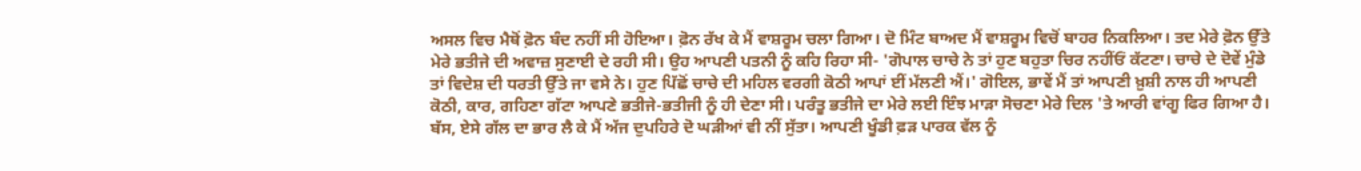ਅਸਲ ਵਿਚ ਮੈਥੋਂ ਫ਼ੋਨ ਬੰਦ ਨਹੀਂ ਸੀ ਹੋਇਆ। ਫ਼ੋਨ ਰੱਖ ਕੇ ਮੈਂ ਵਾਸ਼ਰੂਮ ਚਲਾ ਗਿਆ। ਦੋ ਮਿੰਟ ਬਾਅਦ ਮੈਂ ਵਾਸ਼ਰੂਮ ਵਿਚੋਂ ਬਾਹਰ ਨਿਕਲਿਆ। ਤਦ ਮੇਰੇ ਫ਼ੋਨ ਉੱਤੇ ਮੇਰੇ ਭਤੀਜੇ ਦੀ ਅਵਾਜ਼ ਸੁਣਾਈ ਦੇ ਰਹੀ ਸੀ। ਉਹ ਆਪਣੀ ਪਤਨੀ ਨੂੰ ਕਹਿ ਰਿਹਾ ਸੀ- 'ਗੋਪਾਲ ਚਾਚੇ ਨੇ ਤਾਂ ਹੁਣ ਬਹੁਤਾ ਚਿਰ ਨਹੀਂਓਂ ਕੱਟਣਾ। ਚਾਚੇ ਦੇ ਦੋਵੇਂ ਮੁੰਡੇ ਤਾਂ ਵਿਦੇਸ਼ ਦੀ ਧਰਤੀ ਉੱਤੇ ਜਾ ਵਸੇ ਨੇ। ਹੁਣ ਪਿੱਛੋਂ ਚਾਚੇ ਦੀ ਮਹਿਲ ਵਰਗੀ ਕੋਠੀ ਆਪਾਂ ਈਂ ਮੱਲਣੀ ਐਂ।' ਗੋਇਲ, ਭਾਵੇਂ ਮੈਂ ਤਾਂ ਆਪਣੀ ਖ਼ੁਸ਼ੀ ਨਾਲ ਹੀ ਆਪਣੀ ਕੋਠੀ, ਕਾਰ, ਗਹਿਣਾ ਗੱਟਾ ਆਪਣੇ ਭਤੀਜੇ-ਭਤੀਜੀ ਨੂੰ ਹੀ ਦੇਣਾ ਸੀ। ਪਰੰਤੂ ਭਤੀਜੇ ਦਾ ਮੇਰੇ ਲਈ ਇੰਝ ਮਾੜਾ ਸੋਚਣਾ ਮੇਰੇ ਦਿਲ 'ਤੇ ਆਰੀ ਵਾਂਗੂ ਫਿਰ ਗਿਆ ਹੈ। ਬੱਸ, ਏਸੇ ਗੱਲ ਦਾ ਭਾਰ ਲੈ ਕੇ ਮੈਂ ਅੱਜ ਦੁਪਹਿਰੇ ਦੋ ਘੜੀਆਂ ਵੀ ਨੀਂ ਸੁੱਤਾ। ਆਪਣੀ ਖੂੰਡੀ ਫ਼ੜ ਪਾਰਕ ਵੱਲ ਨੂੰ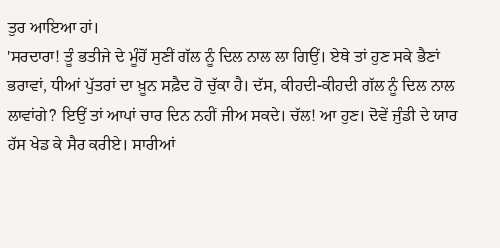ਤੁਰ ਆਇਆ ਹਾਂ।
'ਸਰਦਾਰਾ! ਤੂੰ ਭਤੀਜੇ ਦੇ ਮੂੰਹੋਂ ਸੁਣੀਂ ਗੱਲ ਨੂੰ ਦਿਲ ਨਾਲ ਲਾ ਗਿਉਂ। ਏਥੇ ਤਾਂ ਹੁਣ ਸਕੇ ਭੈਣਾਂ ਭਰਾਵਾਂ, ਧੀਆਂ ਪੁੱਤਰਾਂ ਦਾ ਖ਼ੂਨ ਸਫ਼ੈਦ ਹੋ ਚੁੱਕਾ ਹੈ। ਦੱਸ, ਕੀਹਦੀ-ਕੀਹਦੀ ਗੱਲ ਨੂੰ ਦਿਲ ਨਾਲ ਲਾਵਾਂਗੇ? ਇਉਂ ਤਾਂ ਆਪਾਂ ਚਾਰ ਦਿਨ ਨਹੀਂ ਜੀਅ ਸਕਦੇ। ਚੱਲ! ਆ ਹੁਣ। ਦੋਵੇਂ ਜੁੰਡੀ ਦੇ ਯਾਰ ਹੱਸ ਖੇਡ ਕੇ ਸੈਰ ਕਰੀਏ। ਸਾਰੀਆਂ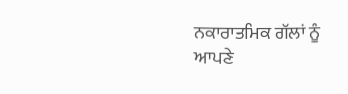ਨਕਾਰਾਤਮਿਕ ਗੱਲਾਂ ਨੂੰ ਆਪਣੇ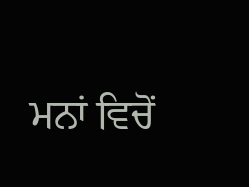ਮਨਾਂ ਵਿਚੋਂ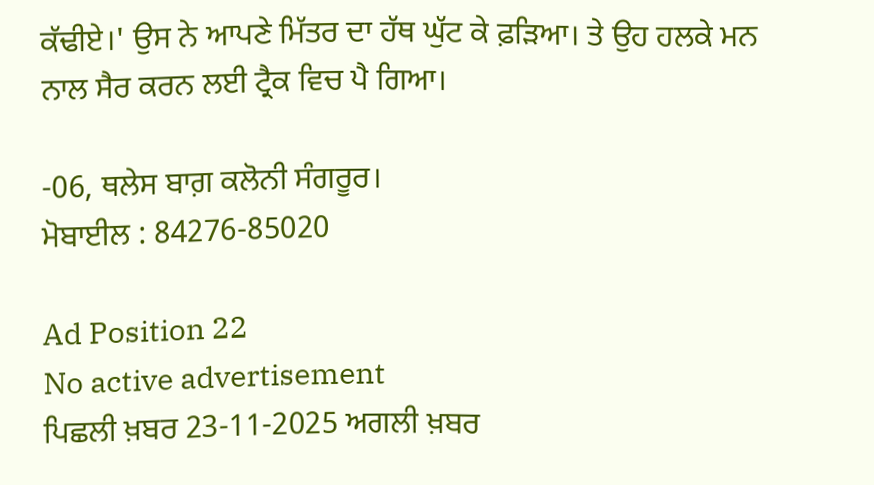ਕੱਢੀਏ।' ਉਸ ਨੇ ਆਪਣੇ ਮਿੱਤਰ ਦਾ ਹੱਥ ਘੁੱਟ ਕੇ ਫ਼ੜਿਆ। ਤੇ ਉਹ ਹਲਕੇ ਮਨ ਨਾਲ ਸੈਰ ਕਰਨ ਲਈ ਟ੍ਰੈਕ ਵਿਚ ਪੈ ਗਿਆ।

-06, ਥਲੇਸ ਬਾਗ਼ ਕਲੋਨੀ ਸੰਗਰੂਰ।
ਮੋਬਾਈਲ : 84276-85020

Ad Position 22
No active advertisement
ਪਿਛਲੀ ਖ਼ਬਰ 23-11-2025 ਅਗਲੀ ਖ਼ਬਰ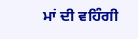ਮਾਂ ਦੀ ਵਹਿੰਗੀ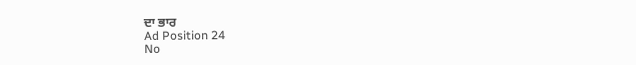ਦਾ ਭਾਰ
Ad Position 24
No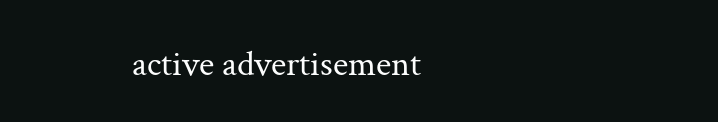active advertisement